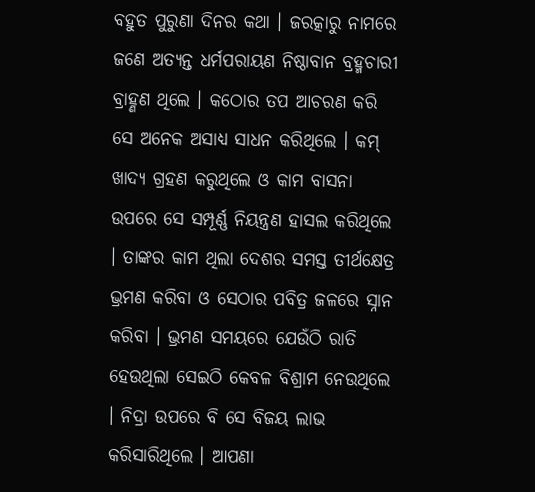ବହୁତ ପୁରୁଣା ଦିନର କଥା । ଜରତ୍କାରୁ ନାମରେ ଜଣେ ଅତ୍ୟନ୍ତ ଧର୍ମପରାୟଣ ନିଷ୍ଠାବାନ ବ୍ରହ୍ମଚାରୀ ବ୍ରାହ୍ଣଣ ଥିଲେ । କଠୋର ତପ ଆଚରଣ କରି ସେ ଅନେକ ଅସାଧ୍ୟ ସାଧନ କରିଥିଲେ । କମ୍ ଖାଦ୍ୟ ଗ୍ରହଣ କରୁଥିଲେ ଓ କାମ ବାସନା ଉପରେ ସେ ସମ୍ପୂର୍ଣ୍ଣ ନିୟନ୍ତ୍ରଣ ହାସଲ କରିଥିଲେ । ତାଙ୍କର କାମ ଥିଲା ଦେଶର ସମସ୍ତ ତୀର୍ଥକ୍ଷେତ୍ର ଭ୍ରମଣ କରିବା ଓ ସେଠାର ପବିତ୍ର ଜଳରେ ସ୍ନାନ କରିବା । ଭ୍ରମଣ ସମୟରେ ଯେଉଁଠି ରାତି ହେଉଥିଲା ସେଇଠି କେବଳ ବିଶ୍ରାମ ନେଉଥିଲେ । ନିଦ୍ରା ଉପରେ ବି ସେ ବିଜୟ ଲାଭ କରିସାରିଥିଲେ । ଆପଣା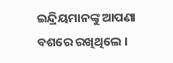ଇନ୍ଦ୍ରିୟମାନଙ୍କୁ ଆପଣା ବଶରେ ରଖିଥିଲେ ।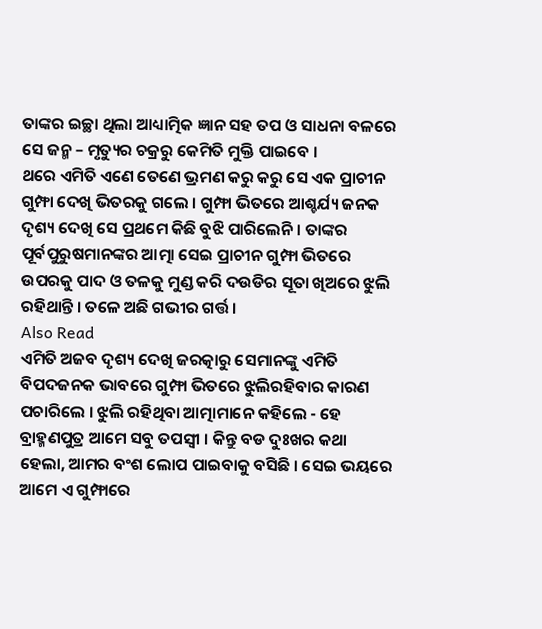ତାଙ୍କର ଇଚ୍ଛା ଥିଲା ଆଧ୍ୟାତ୍ମିକ ଜ୍ଞାନ ସହ ତପ ଓ ସାଧନା ବଳରେ ସେ ଜନ୍ମ – ମୃତ୍ୟୁର ଚକ୍ରରୁ କେମିତି ମୁକ୍ତି ପାଇବେ ।
ଥରେ ଏମିତି ଏଣେ ତେଣେ ଭ୍ରମଣ କରୁ କରୁ ସେ ଏକ ପ୍ରାଚୀନ ଗୁମ୍ଫା ଦେଖି ଭିତରକୁ ଗଲେ । ଗୁମ୍ଫା ଭିତରେ ଆଶ୍ଚର୍ଯ୍ୟ ଜନକ ଦୃଶ୍ୟ ଦେଖି ସେ ପ୍ରଥମେ କିଛି ବୁଝି ପାରିଲେନି । ତାଙ୍କର ପୂର୍ବପୁରୁଷମାନଙ୍କର ଆତ୍ମା ସେଇ ପ୍ରାଚୀନ ଗୁମ୍ଫା ଭିତରେ ଉପରକୁ ପାଦ ଓ ତଳକୁ ମୁଣ୍ଡ କରି ଦଉଡିର ସୂତା ଖିଅରେ ଝୁଲି ରହିଥାନ୍ତି । ତଳେ ଅଛି ଗଭୀର ଗର୍ତ୍ତ ।
Also Read
ଏମିତି ଅଜବ ଦୃଶ୍ୟ ଦେଖି ଜରତ୍କାରୁ ସେମାନଙ୍କୁ ଏମିତି ବିପଦଜନକ ଭାବରେ ଗୁମ୍ଫା ଭିତରେ ଝୁଲିରହିବାର କାରଣ ପଚାରିଲେ । ଝୁଲି ରହିଥିବା ଆତ୍ମାମାନେ କହିଲେ - ହେ ବ୍ରାହ୍ମଣପୁତ୍ର ଆମେ ସବୁ ତପସ୍ୱୀ । କିନ୍ତୁ ବଡ ଦୁଃଖର କଥା ହେଲା, ଆମର ବଂଶ ଲୋପ ପାଇବାକୁ ବସିଛି । ସେଇ ଭୟରେ ଆମେ ଏ ଗୁମ୍ଫାରେ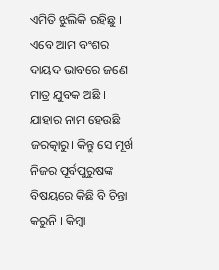ଏମିତି ଝୁଲିକି ରହିଛୁ । ଏବେ ଆମ ବଂଶର ଦାୟଦ ଭାବରେ ଜଣେ ମାତ୍ର ଯୁବକ ଅଛି । ଯାହାର ନାମ ହେଉଛି ଜରତ୍କାରୁ। କିନ୍ତୁ ସେ ମୂର୍ଖ ନିଜର ପୂର୍ବପୁରୁଷଙ୍କ ବିଷୟରେ କିଛି ବି ଚିନ୍ତା କରୁନି । କିମ୍ବା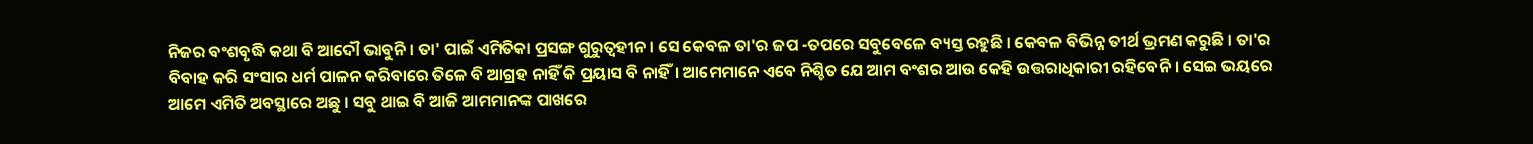ନିଜର ବଂଶବୃଦ୍ଧି କଥା ବି ଆଦୌ ଭାବୁନି । ତା' ପାଇଁ ଏମିତିକା ପ୍ରସଙ୍ଗ ଗୁରୁତ୍ୱହୀନ । ସେ କେବଳ ତା'ର ଜପ -ତପରେ ସବୁବେଳେ ବ୍ୟସ୍ତ ରହୁଛି । କେବଳ ବିଭିନ୍ନ ତୀର୍ଥ ଭ୍ରମଣ କରୁଛି । ତା'ର ବିବାହ କରି ସଂସାର ଧର୍ମ ପାଳନ କରିବାରେ ତିଳେ ବି ଆଗ୍ରହ ନାହିଁ କି ପ୍ରୟାସ ବି ନାହିଁ। ଆମେମାନେ ଏବେ ନିଶ୍ଚିତ ଯେ ଆମ ବଂଶର ଆଉ କେହି ଉତ୍ତରାଧିକାରୀ ରହିବେନି । ସେଇ ଭୟରେ ଆମେ ଏମିତି ଅବସ୍ଥାରେ ଅଛୁ । ସବୁ ଥାଇ ବି ଆଜି ଆମମାନଙ୍କ ପାଖରେ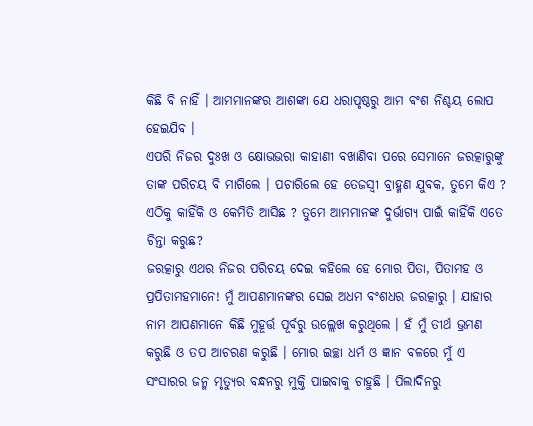କିଛି ବି ନାହିଁ । ଆମମାନଙ୍କର ଆଶଙ୍କା ଯେ ଧରାପୃଷ୍ଠରୁ ଆମ ବଂଶ ନିଶ୍ଚୟ ଲୋପ ହେଇଯିବ ।
ଏପରି ନିଜର ଦୁଃଖ ଓ କ୍ଷୋଭଭରା କାହାଣୀ ବଖାଣିବା ପରେ ସେମାନେ ଜରତ୍କାରୁଙ୍କୁ ତାଙ୍କ ପରିଚୟ ବି ମାଗିଲେ । ପଚାରିଲେ ହେ ତେଜସ୍ୱୀ ବ୍ରାହ୍ମଣ ଯୁବକ, ତୁମେ କିଏ ? ଏଠିକୁ କାହିଁକି ଓ କେମିତି ଆସିଛ ? ତୁମେ ଆମମାନଙ୍କ ଦୁର୍ଭାଗ୍ୟ ପାଇଁ କାହିଁକି ଏତେ ଚିନ୍ତା କରୁଛ?
ଜରତ୍କାରୁ ଏଥର ନିଜର ପରିଚୟ ଦେଇ କହିଲେ ହେ ମୋର ପିତା, ପିତାମହ ଓ ପ୍ରପିତାମହମାନେ! ମୁଁ ଆପଣମାନଙ୍କର ସେଇ ଅଧମ ବଂଶଧର ଜରତ୍କାରୁ । ଯାହାର ନାମ ଆପଣମାନେ କିଛି ମୁହୂର୍ତ୍ତ ପୂର୍ବରୁ ଉଲ୍ଲେଖ କରୁଥିଲେ । ହଁ ମୁଁ ତୀର୍ଥ ଭ୍ରମଣ କରୁଛି ଓ ତପ ଆଚରଣ କରୁଛି । ମୋର ଇଚ୍ଛା ଧର୍ମ ଓ ଜ୍ଞାନ ବଳରେ ମୁଁ ଏ ସଂସାରର ଜନ୍ମ ମୃତ୍ୟୁର ବନ୍ଧନରୁ ମୁକ୍ତି ପାଇବାକୁ ଚାହୁଛି । ପିଲାଦିନରୁ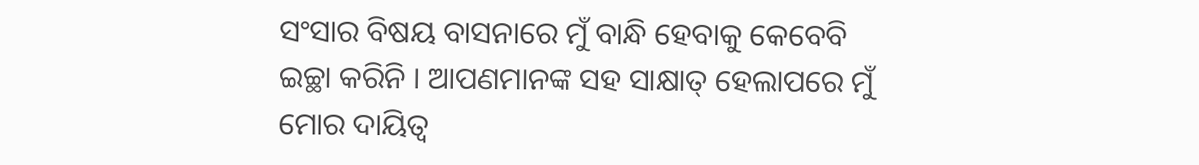ସଂସାର ବିଷୟ ବାସନାରେ ମୁଁ ବାନ୍ଧି ହେବାକୁ କେବେବି ଇଚ୍ଛା କରିନି । ଆପଣମାନଙ୍କ ସହ ସାକ୍ଷାତ୍ ହେଲାପରେ ମୁଁ ମୋର ଦାୟିତ୍ୱ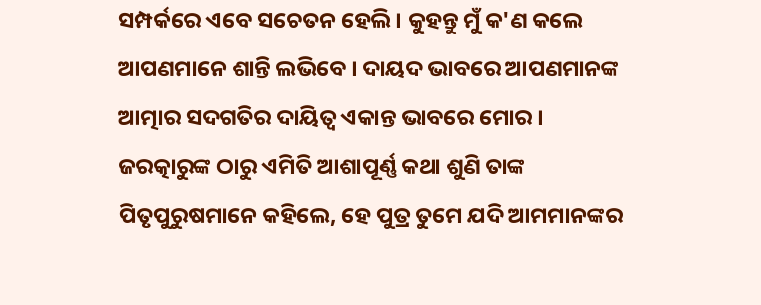ସମ୍ପର୍କରେ ଏବେ ସଚେତନ ହେଲି । କୁହନ୍ତୁ ମୁଁ କ'ଣ କଲେ ଆପଣମାନେ ଶାନ୍ତି ଲଭିବେ । ଦାୟଦ ଭାବରେ ଆପଣମାନଙ୍କ ଆତ୍ମାର ସଦଗତିର ଦାୟିତ୍ୱ ଏକାନ୍ତ ଭାବରେ ମୋର ।
ଜରତ୍କାରୁଙ୍କ ଠାରୁ ଏମିତି ଆଶାପୂର୍ଣ୍ଣ କଥା ଶୁଣି ତାଙ୍କ ପିତୃପୁରୁଷମାନେ କହିଲେ, ହେ ପୁତ୍ର ତୁମେ ଯଦି ଆମମାନଙ୍କର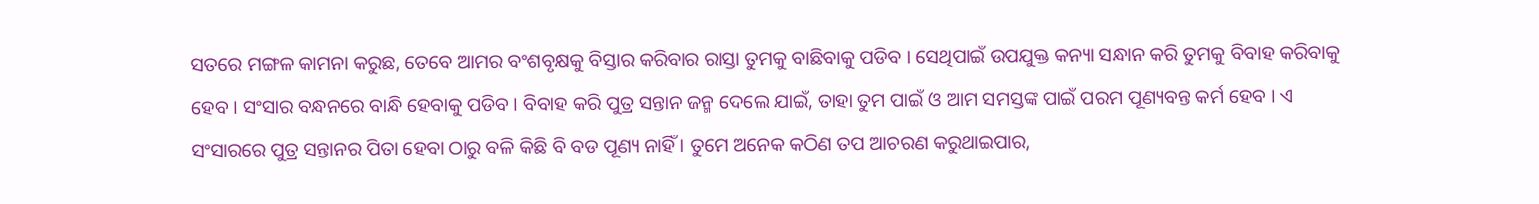ସତରେ ମଙ୍ଗଳ କାମନା କରୁଛ, ତେବେ ଆମର ବଂଶବୃକ୍ଷକୁ ବିସ୍ତାର କରିବାର ରାସ୍ତା ତୁମକୁ ବାଛିବାକୁ ପଡିବ । ସେଥିପାଇଁ ଉପଯୁକ୍ତ କନ୍ୟା ସନ୍ଧାନ କରି ତୁମକୁ ବିବାହ କରିବାକୁ ହେବ । ସଂସାର ବନ୍ଧନରେ ବାନ୍ଧି ହେବାକୁ ପଡିବ । ବିବାହ କରି ପୁତ୍ର ସନ୍ତାନ ଜନ୍ମ ଦେଲେ ଯାଇଁ, ତାହା ତୁମ ପାଇଁ ଓ ଆମ ସମସ୍ତଙ୍କ ପାଇଁ ପରମ ପୂଣ୍ୟବନ୍ତ କର୍ମ ହେବ । ଏ ସଂସାରରେ ପୁତ୍ର ସନ୍ତାନର ପିତା ହେବା ଠାରୁ ବଳି କିଛି ବି ବଡ ପୂଣ୍ୟ ନାହିଁ । ତୁମେ ଅନେକ କଠିଣ ତପ ଆଚରଣ କରୁଥାଇପାର,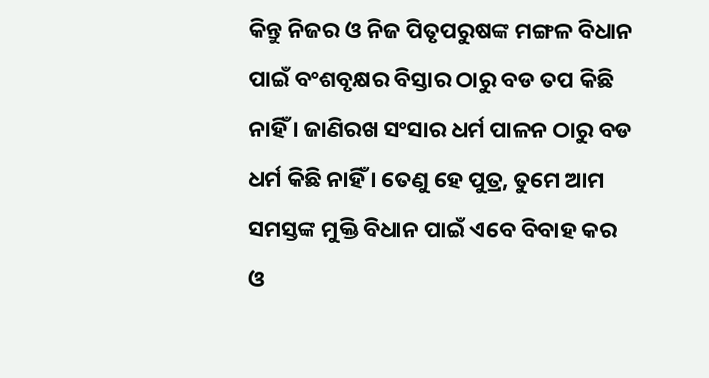କିନ୍ତୁ ନିଜର ଓ ନିଜ ପିତୃପରୁଷଙ୍କ ମଙ୍ଗଳ ବିଧାନ ପାଇଁ ବଂଶବୃକ୍ଷର ବିସ୍ତାର ଠାରୁ ବଡ ତପ କିଛି ନାହିଁ । ଜାଣିରଖ ସଂସାର ଧର୍ମ ପାଳନ ଠାରୁ ବଡ ଧର୍ମ କିଛି ନାହିଁ । ତେଣୁ ହେ ପୁତ୍ର, ତୁମେ ଆମ ସମସ୍ତଙ୍କ ମୁକ୍ତି ବିଧାନ ପାଇଁ ଏବେ ବିବାହ କର ଓ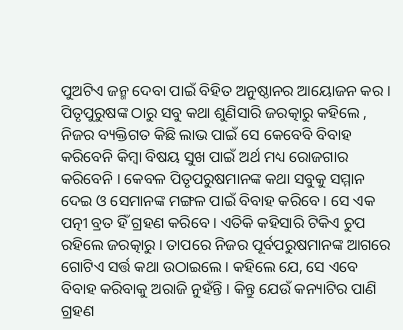ପୁଅଟିଏ ଜନ୍ମ ଦେବା ପାଇଁ ବିହିତ ଅନୁଷ୍ଠାନର ଆୟୋଜନ କର ।
ପିତୃପୁରୁଷଙ୍କ ଠାରୁ ସବୁ କଥା ଶୁଣିସାରି ଜରତ୍କାରୁ କହିଲେ , ନିଜର ବ୍ୟକ୍ତିଗତ କିଛି ଲାଭ ପାଇଁ ସେ କେବେବି ବିବାହ କରିବେନି କିମ୍ବା ବିଷୟ ସୁଖ ପାଇଁ ଅର୍ଥ ମଧ୍ୟ ରୋଜଗାର କରିବେନି । କେବଳ ପିତୃପରୁଷମାନଙ୍କ କଥା ସବୁକୁ ସମ୍ମାନ ଦେଇ ଓ ସେମାନଙ୍କ ମଙ୍ଗଳ ପାଇଁ ବିବାହ କରିବେ । ସେ ଏକ ପତ୍ନୀ ବ୍ରତ ହିଁ ଗ୍ରହଣ କରିବେ । ଏତିକି କହିସାରି ଟିକିଏ ଚୁପ ରହିଲେ ଜରତ୍କାରୁ । ତାପରେ ନିଜର ପୂର୍ବପରୁଷମାନଙ୍କ ଆଗରେ ଗୋଟିଏ ସର୍ତ୍ତ କଥା ଉଠାଇଲେ । କହିଲେ ଯେ, ସେ ଏବେ ବିବାହ କରିବାକୁ ଅରାଜି ନୁହଁନ୍ତି । କିନ୍ତୁ ଯେଉଁ କନ୍ୟାଟିର ପାଣି ଗ୍ରହଣ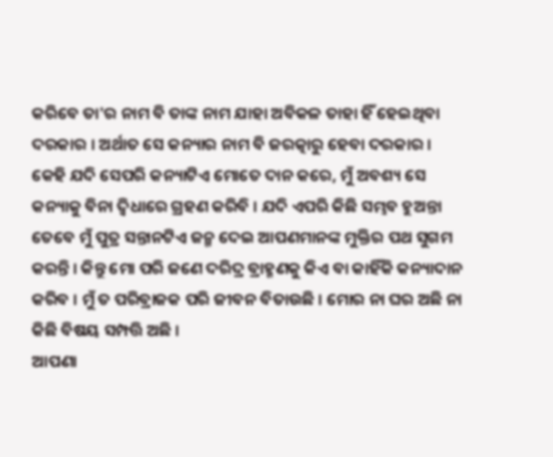କରିବେ ତା'ର ନାମ ବି ତାଙ୍କ ନାମ ଯାହା ଅବିକଳ ତାହା ହିଁ ହେଇଥିବା ଦରକାର । ଅର୍ଥାତ ସେ କନ୍ୟାର ନାମ ବି ଜରତ୍କାରୁ ହେବା ଦରକାର । କେହି ଯଦି ସେପରି କନ୍ୟାଟିଏ ମୋତେ ଦାନ କରେ, ମୁଁ ଅବଶ୍ୟ ସେ କନ୍ୟାକୁ ବିନା ଦ୍ୱିଧାରେ ଗ୍ରହଣ କରିବି । ଯଦି ଏପରି କିଛି ସମ୍ଭବ ହୁଅନ୍ତା ତେବେ ମୁଁ ପୁତ୍ର ସନ୍ତାନଟିଏ ଜନ୍ମ ଦେଇ ଆପଣମାନଙ୍କ ମୁକ୍ତିର ପଥ ସୁଗମ କରନ୍ତି । କିନ୍ତୁ ମୋ ପରି ଜଣେ ଦରିଦ୍ର ବ୍ରାହ୍ମଣକୁ କିଏ ବା କାହିଁକି କନ୍ୟାଦାନ କରିବ । ମୁଁ ତ ପରିବ୍ରାଜକ ପରି ଜୀବନ ବିତାଉଛି । ମୋର ନା ଘର ଅଛି ନା କିଛି ବିଷୟ ସମ୍ପତ୍ତି ଅଛି ।
ଆପଣା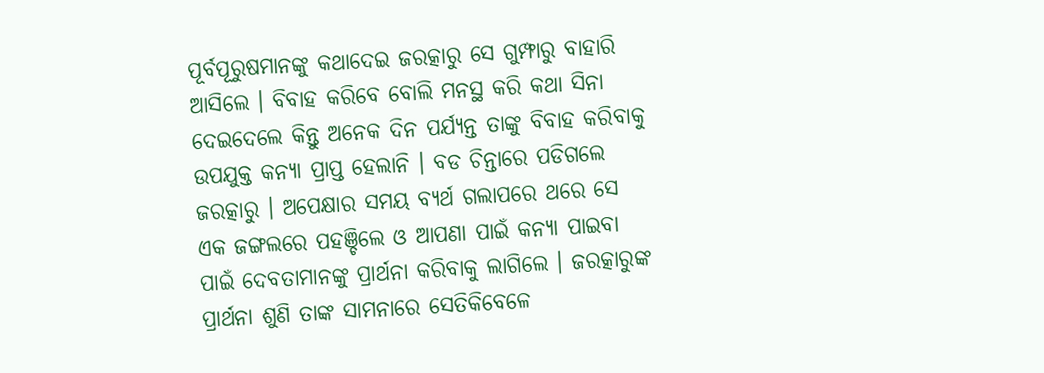ପୂର୍ବପୂରୁଷମାନଙ୍କୁ କଥାଦେଇ ଜରତ୍କାରୁ ସେ ଗୁମ୍ଫାରୁ ବାହାରି ଆସିଲେ । ବିବାହ କରିବେ ବୋଲି ମନସ୍ଥ କରି କଥା ସିନା ଦେଇଦେଲେ କିନ୍ତୁ ଅନେକ ଦିନ ପର୍ଯ୍ୟନ୍ତ ତାଙ୍କୁ ବିବାହ କରିବାକୁ ଉପଯୁକ୍ତ କନ୍ୟା ପ୍ରାପ୍ତ ହେଲାନି । ବଡ ଚିନ୍ତାରେ ପଡିଗଲେ ଜରତ୍କାରୁ । ଅପେକ୍ଷାର ସମୟ ବ୍ୟର୍ଥ ଗଲାପରେ ଥରେ ସେ ଏକ ଜଙ୍ଗଲରେ ପହଞ୍ଚିଲେ ଓ ଆପଣା ପାଇଁ କନ୍ୟା ପାଇବା ପାଇଁ ଦେବତାମାନଙ୍କୁ ପ୍ରାର୍ଥନା କରିବାକୁ ଲାଗିଲେ । ଜରତ୍କାରୁଙ୍କ ପ୍ରାର୍ଥନା ଶୁଣି ତାଙ୍କ ସାମନାରେ ସେତିକିବେଳେ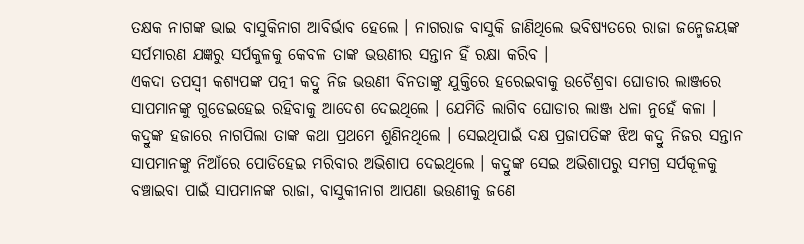ତକ୍ଷକ ନାଗଙ୍କ ଭାଇ ବାସୁକିନାଗ ଆବିର୍ଭାବ ହେଲେ । ନାଗରାଜ ବାସୁକି ଜାଣିଥିଲେ ଭବିଷ୍ୟତରେ ରାଜା ଜନ୍ମେଜୟଙ୍କ ସର୍ପମାରଣ ଯଜ୍ଞରୁ ସର୍ପକୁଳକୁ କେବଳ ତାଙ୍କ ଭଉଣୀର ସନ୍ତାନ ହିଁ ରକ୍ଷା କରିବ ।
ଏକଦା ତପସ୍ୱୀ କଶ୍ୟପଙ୍କ ପତ୍ନୀ କଦ୍ରୁ ନିଜ ଭଉଣୀ ବିନତାଙ୍କୁ ଯୁକ୍ତିରେ ହରେଇବାକୁ ଉଚୈଶ୍ରବା ଘୋଡାର ଲାଞ୍ଜରେ ସାପମାନଙ୍କୁ ଗୁଡେଇହେଇ ରହିବାକୁ ଆଦେଶ ଦେଇଥିଲେ । ଯେମିତି ଲାଗିବ ଘୋଡାର ଲାଞ୍ଜ ଧଳା ନୁହେଁ କଳା । କଦ୍ରୁଙ୍କ ହଜାରେ ନାଗପିଲା ତାଙ୍କ କଥା ପ୍ରଥମେ ଶୁଣିନଥିଲେ । ସେଇଥିପାଇଁ ଦକ୍ଷ ପ୍ରଜାପତିଙ୍କ ଝିଅ କଦ୍ରୁ ନିଜର ସନ୍ତାନ ସାପମାନଙ୍କୁ ନିଆଁରେ ପୋଡିହେଇ ମରିବାର ଅଭିଶାପ ଦେଇଥିଲେ । କଦ୍ରୁଙ୍କ ସେଇ ଅଭିଶାପରୁ ସମଗ୍ର ସର୍ପକୂଳକୁ ବଞ୍ଚାଇବା ପାଇଁ ସାପମାନଙ୍କ ରାଜା, ବାସୁକୀନାଗ ଆପଣା ଭଉଣୀକୁ ଜଣେ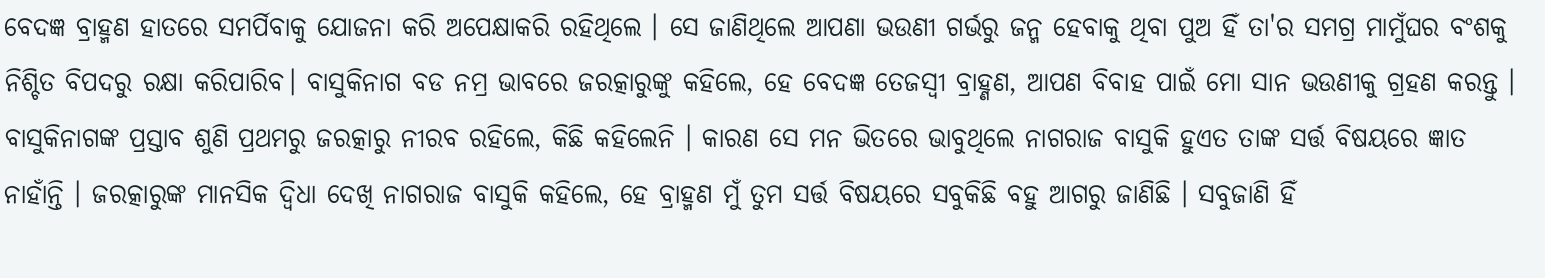ବେଦଜ୍ଞ ବ୍ରାହ୍ମଣ ହାତରେ ସମର୍ପିବାକୁ ଯୋଜନା କରି ଅପେକ୍ଷାକରି ରହିଥିଲେ । ସେ ଜାଣିଥିଲେ ଆପଣା ଭଉଣୀ ଗର୍ଭରୁ ଜନ୍ମ ହେବାକୁ ଥିବା ପୁଅ ହିଁ ତା'ର ସମଗ୍ର ମାମୁଁଘର ବଂଶକୁ ନିଶ୍ଚିତ ବିପଦରୁ ରକ୍ଷା କରିପାରିବ। ବାସୁକିନାଗ ବଡ ନମ୍ର ଭାବରେ ଜରତ୍କାରୁଙ୍କୁ କହିଲେ, ହେ ବେଦଜ୍ଞ ତେଜସ୍ୱୀ ବ୍ରାହ୍ଣଣ, ଆପଣ ବିବାହ ପାଇଁ ମୋ ସାନ ଭଉଣୀକୁ ଗ୍ରହଣ କରନ୍ତୁ ।
ବାସୁକିନାଗଙ୍କ ପ୍ରସ୍ତାବ ଶୁଣି ପ୍ରଥମରୁ ଜରତ୍କାରୁ ନୀରବ ରହିଲେ, କିଛି କହିଲେନି । କାରଣ ସେ ମନ ଭିତରେ ଭାବୁଥିଲେ ନାଗରାଜ ବାସୁକି ହୁଏତ ତାଙ୍କ ସର୍ତ୍ତ ବିଷୟରେ ଜ୍ଞାତ ନାହାଁନ୍ତି । ଜରତ୍କାରୁଙ୍କ ମାନସିକ ଦ୍ୱିଧା ଦେଖି ନାଗରାଜ ବାସୁକି କହିଲେ, ହେ ବ୍ରାହ୍ମଣ ମୁଁ ତୁମ ସର୍ତ୍ତ ବିଷୟରେ ସବୁକିଛି ବହୁ ଆଗରୁ ଜାଣିଛି । ସବୁଜାଣି ହିଁ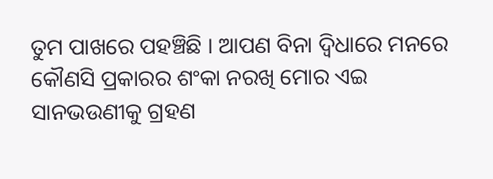ତୁମ ପାଖରେ ପହଞ୍ଚିଛି । ଆପଣ ବିନା ଦ୍ୱିଧାରେ ମନରେ କୌଣସି ପ୍ରକାରର ଶଂକା ନରଖି ମୋର ଏଇ ସାନଭଉଣୀକୁ ଗ୍ରହଣ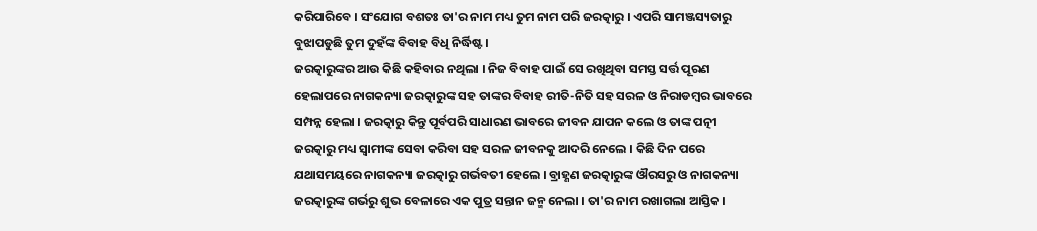କରିପାରିବେ । ସଂଯୋଗ ବଶତଃ ତା'ର ନାମ ମଧ୍ୟ ତୁମ ନାମ ପରି ଜରତ୍କାରୁ । ଏପରି ସାମଞ୍ଜସ୍ୟତାରୁ ବୁଝାପଡୁଛି ତୁମ ଦୁହଁଙ୍କ ବିବାହ ବିଧି ନିର୍ଦ୍ଧିଷ୍ଟ ।
ଜରତ୍କାରୁଙ୍କର ଆଉ କିଛି କହିବାର ନଥିଲା । ନିଜ ବିବାହ ପାଇଁ ସେ ରଖିଥିବା ସମସ୍ତ ସର୍ତ୍ତ ପୂରଣ ହେଲାପରେ ନାଗକନ୍ୟା ଜରତ୍କାରୁଙ୍କ ସହ ତାଙ୍କର ବିବାହ ରୀତି-ନିତି ସହ ସରଳ ଓ ନିରାଡମ୍ବର ଭାବରେ ସମ୍ପନ୍ନ ହେଲା । ଜରତ୍କାରୁ କିନ୍ତୁ ପୂର୍ବପରି ସାଧାରଣ ଭାବରେ ଜୀବନ ଯାପନ କଲେ ଓ ତାଙ୍କ ପତ୍ନୀ ଜରତ୍କାରୁ ମଧ୍ୟ ସ୍ୱାମୀଙ୍କ ସେବା କରିବା ସହ ସରଳ ଜୀବନକୁ ଆଦରି ନେଲେ । କିଛି ଦିନ ପରେ ଯଥାସମୟରେ ନାଗକନ୍ୟା ଜରତ୍କାରୁ ଗର୍ଭବତୀ ହେଲେ । ବ୍ରାହ୍ଣଣ ଜରତ୍କାରୁଙ୍କ ଔରସରୁ ଓ ନାଗକନ୍ୟା ଜରତ୍କାରୁଙ୍କ ଗର୍ଭରୁ ଶୁଭ ବେଳାରେ ଏକ ପୁତ୍ର ସନ୍ତାନ ଜନ୍ମ ନେଲା । ତା'ର ନାମ ରଖାଗଲା ଆସ୍ତିକ ।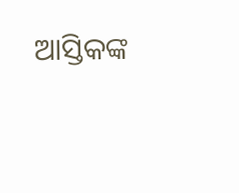ଆସ୍ତିକଙ୍କ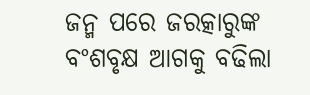ଜନ୍ମ ପରେ ଜରତ୍କାରୁଙ୍କ ବଂଶବୃକ୍ଷ ଆଗକୁ ବଢିଲା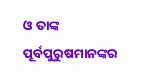ଓ ତାଙ୍କ ପୂର୍ବପୁରୁଷମାନଙ୍କର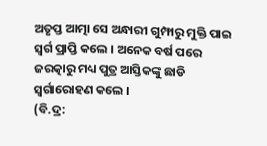ଅତୃପ୍ତ ଆତ୍ମା ସେ ଅନ୍ଧାରୀ ଗୁମ୍ଫାରୁ ମୁକ୍ତି ପାଇ ସ୍ୱର୍ଗ ପ୍ରାପ୍ତି କଲେ । ଅନେକ ବର୍ଷ ପରେ ଜରତ୍କାରୁ ମଧ୍ୟ ପୁତ୍ର ଆସ୍ତିକଙ୍କୁ ଛାଡି ସ୍ୱର୍ଗାରୋହଣ କଲେ ।
(ବି.ଦ୍ର: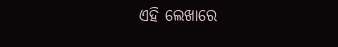ଏହି ଲେଖାରେ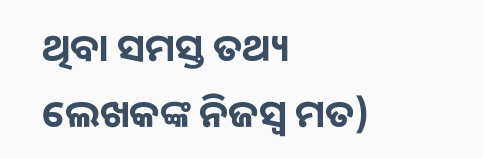ଥିବା ସମସ୍ତ ତଥ୍ୟ ଲେଖକଙ୍କ ନିଜସ୍ୱ ମତ)